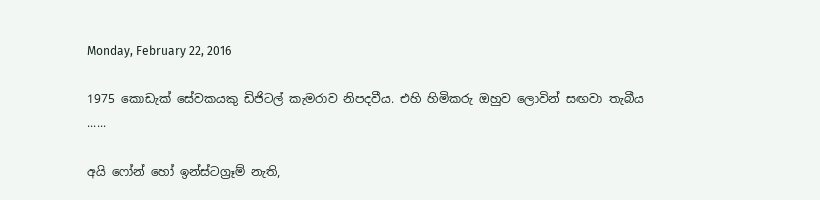Monday, February 22, 2016

1975 කොඩැක් සේවකයකු ඩිජිටල් කැමරාව නිපදවීය. එහි හිමිකරු ඔහුව ලොවින් සඟවා තැබීය ......

අයි ෆෝන් හෝ ඉන්ස්ටග්‍රෑම් නැති,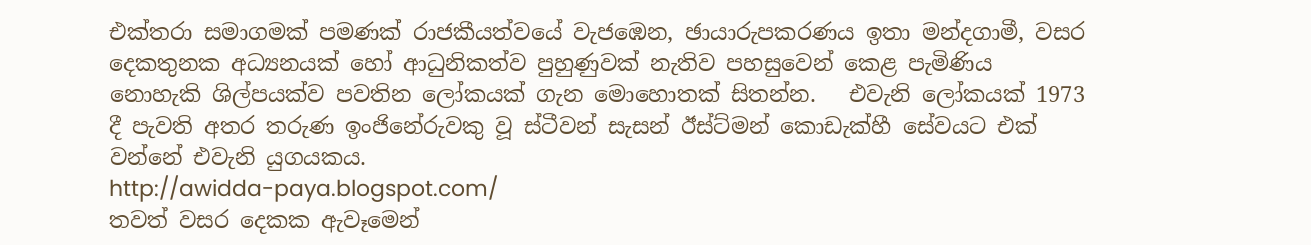එක්තරා සමාගමක් පමණක් රාජකීයත්වයේ වැජඹෙන, ඡායාරුපකරණය ඉතා මන්දගාමී, වසර දෙකතුනක අධ්‍යනයක් හෝ ආධුනිකත්ව පුහුණුවක් නැතිව පහසුවෙන් කෙළ පැමිණිය නොහැකි ශිල්පයක්ව පවතින ලෝකයක් ගැන මොහොතක් සිතන්න.   එවැනි ලෝකයක් 1973 දී පැවති අතර තරුණ ඉංජිනේරුවකු වූ ස්ටීවන් සැසන් ඊස්ට්මන් කොඩැක්හී සේවයට එක් වන්නේ එවැනි යුගයකය.
http://awidda-paya.blogspot.com/
තවත් වසර දෙකක ඇවෑමෙන්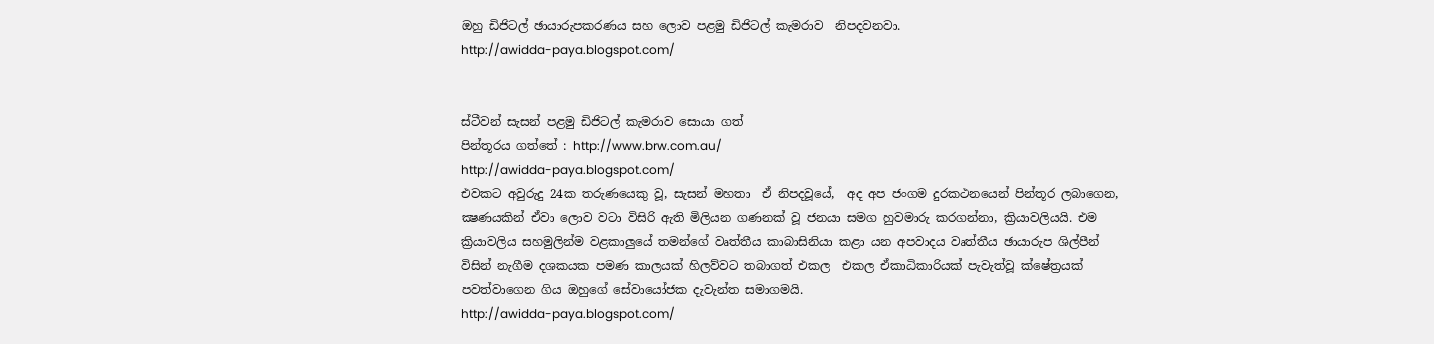ඔහු ඩිජිටල් ඡායාරුපකරණය සහ ලොව පළමු ඩිජිටල් කැමරාව  නිපදවනවා.
http://awidda-paya.blogspot.com/


ස්ටීවන් සැසන් පළමු ඩිජිටල් කැමරාව සොයා ගත්
පින්තූරය ගත්තේ : http://www.brw.com.au/
http://awidda-paya.blogspot.com/
එවකට අවුරුදු 24ක තරුණයෙකු වූ, සැසන් මහතා  ඒ නිපදවූයේ,  අද අප ජංගම දුරකථනයෙන් පින්තූර ලබාගෙන, ක්‍ෂණයකින් ඒවා ලොව වටා විසිරි ඇති මිලියන ගණනක් වූ ජනයා සමග හුවමාරු කරගන්නා, ක්‍රියාවලියයි. එම ක්‍රියාවලිය සහමුලින්ම වළකාලුයේ තමන්ගේ වෘත්තීය කාබාසිනියා කළා යන අපවාදය වෘත්තීය ඡායාරුප ශිල්පීන් විසින් නැගීම දශකයක පමණ කාලයක් හිලව්වට තබාගත් එකල  එකල ඒකාධිකාරියක් පැවැත්වූ ක්ෂේත්‍රයක් පවත්වාගෙන ගිය ඔහුගේ සේවායෝජක දැවැන්ත සමාගමයි.
http://awidda-paya.blogspot.com/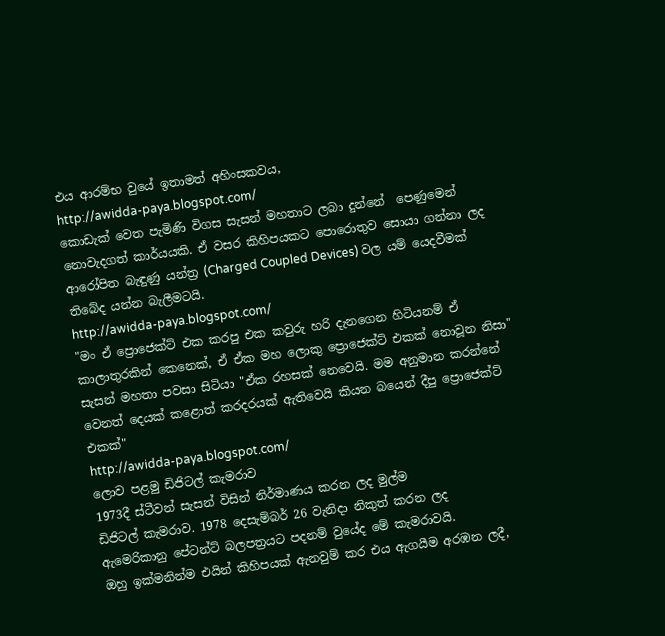එය ආරම්භ වුයේ ඉතාමත් අහිංසකවය,
http://awidda-paya.blogspot.com/
කොඩැක් වෙත පැමිණි විගස සැසන් මහතාට ලබා දුන්නේ  පෙණුමෙන් නොවැදගත් කාර්යයකි. ඒ වසර කිහිපයකට පොරොතුව සොයා ගන්නා ලද ආරෝපිත බැඳුණු යන්ත්‍ර (Charged Coupled Devices) වල යම් යෙදවීමක් තිබේද යන්න බැලීමටයි.
http://awidda-paya.blogspot.com/
"මං ඒ ප්‍රොජෙක්ට් එක කරපු එක කවුරු හරි දැනගෙන හිටියනම් ඒ කාලාතුරකින් කෙනෙක්, ඒ ඒක මහ ලොකු ප්‍රොජෙක්ට් එකක් නොවූන නිසා" සැසන් මහතා පවසා සිටියා "ඒක රහසක් නෙවෙයි. මම අනුමාන කරන්නේ වෙනත් දෙයක් කළොත් කරදරයක් ඇතිවෙයි කියන බයෙන් දීපු ප්‍රොජෙක්ට් එකක්"
http://awidda-paya.blogspot.com/
ලොව පළමු ඩිජිටල් කැමරාව
1973දී ස්ටීවන් සැසන් විසින් නිර්මාණය කරන ලද මුල්ම
ඩිජිටල් කැමරාව. 1978 දෙසැම්බර් 26 වැනිදා නිකුත් කරන ලද
ඇමෙරිකානු පේටන්ට් බලපත්‍රයට පදනම් වුයේද මේ කැමරාවයි.
ඔහු ඉක්මනින්ම එයින් කිහිපයක් ඇනවුම් කර එය ඇගයීම අරඹන ලදී,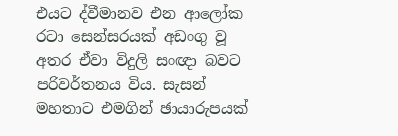එයට ද්වීමානව එන ආලෝක රටා සෙන්සරයක් අඩංගු වූ අතර ඒවා විදුලි සංඥා බවට පරිවර්තනය විය. සැසන් මහතාට එමගින් ඡායාරුපයක්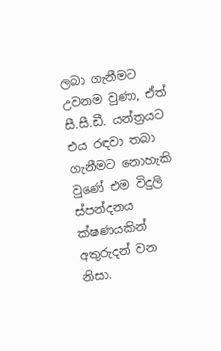ලබා ගැනීමට උවනම වුණා, ඒත් සී.සී.ඩී. යන්ත්‍රයට එය රඳවා තබා ගැනීමට නොහැකි වුණේ එම විදුලි ස්පන්දනය ක්ෂණයකින් අතුරුදන් වන නිසා.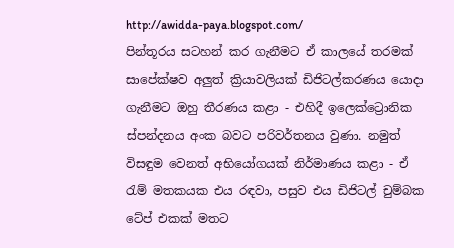http://awidda-paya.blogspot.com/
පින්තූරය සටහන් කර ගැනීමට ඒ කාලයේ තරමක් සාපේක්ෂව අලුත් ක්‍රියාවලියක් ඩිජිටල්කරණය යොදා ගැනීමට ඔහු තීරණය කළා - එහිදී ඉලෙක්ට්‍රොනික ස්පන්දනය අංක බවට පරිවර්තනය වුණා. නමුත් විසඳුම වෙනත් අභියෝගයක් නිර්මාණය කළා - ඒ රැම් මතකයක එය රඳවා, පසුව එය ඩිජිටල් චුම්බක ටේප් එකක් මතට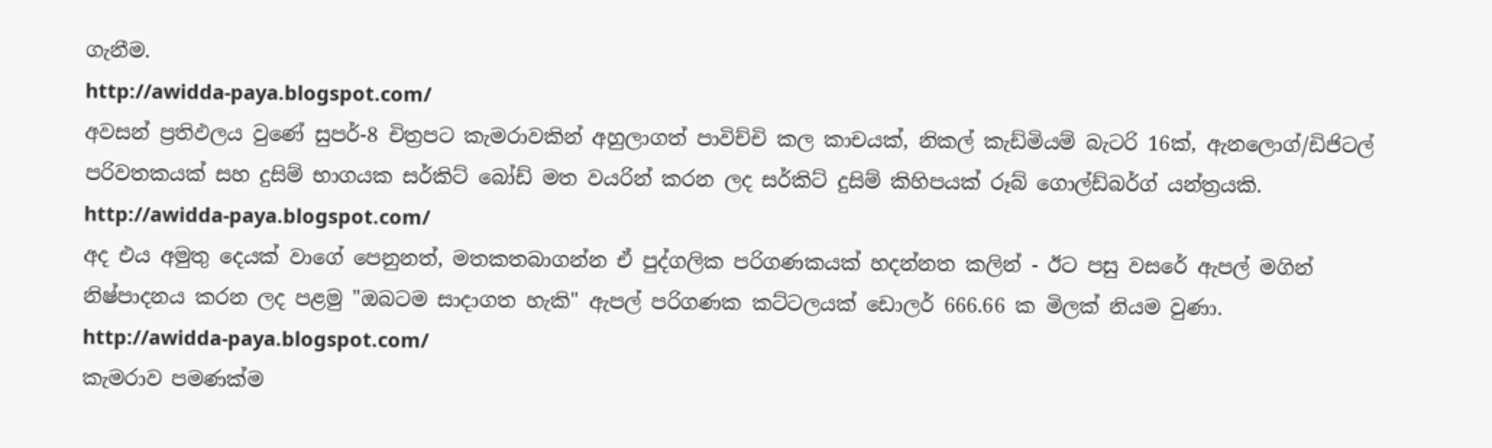ගැනීම.
http://awidda-paya.blogspot.com/
අවසන් ප්‍රතිඵලය වුණේ සුපර්-8 චිත්‍රපට කැමරාවකින් අහුලාගත් පාවිච්චි කල කාචයක්, නිකල් කැඩ්මියම් බැටරි 16ක්, ඇනලොග්/ඩිජිටල් පරිවතකයක් සහ දුසිම් භාගයක සර්කිට් බෝඩ් මත වයරින් කරන ලද සර්කිට් දුසිම් කිහිපයක් රූබ් ගොල්ඩ්බර්ග් යන්ත්‍රයකි.
http://awidda-paya.blogspot.com/
අද එය අමුතු දෙයක් වාගේ පෙනුනත්, මතකතබාගන්න ඒ පුද්ගලික පරිගණකයක් හදන්නත කලින් - ඊට පසු වසරේ ඇපල් මගින් නිෂ්පාදනය කරන ලද පළමු "ඔබටම සාදාගත හැකි" ඇපල් පරිගණක කට්ටලයක් ඩොලර් 666.66 ක මිලක් නියම වුණා.
http://awidda-paya.blogspot.com/
කැමරාව පමණක්ම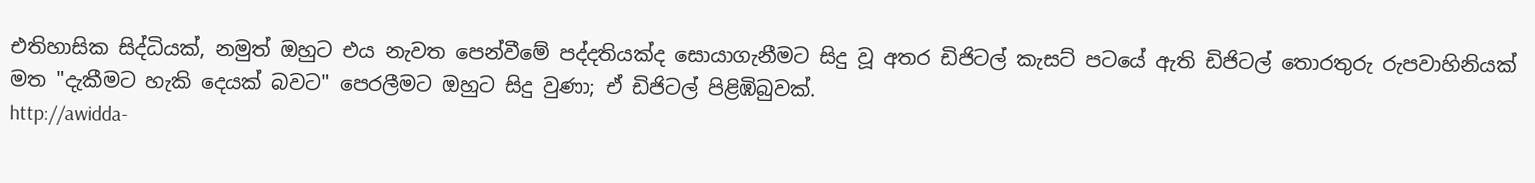එතිහාසික සිද්ධියක්, නමුත් ඔහුට එය නැවත පෙන්වීමේ පද්දතියක්ද සොයාගැනීමට සිදු වූ අතර ඩිජිටල් කැසට් පටයේ ඇති ඩිජිටල් තොරතුරු රුපවාහිනියක් මත "දැකීමට හැකි දෙයක් බවට" පෙරලීමට ඔහුට සිදු වුණා; ඒ ඩිජිටල් පිළිඹිබුවක්.
http://awidda-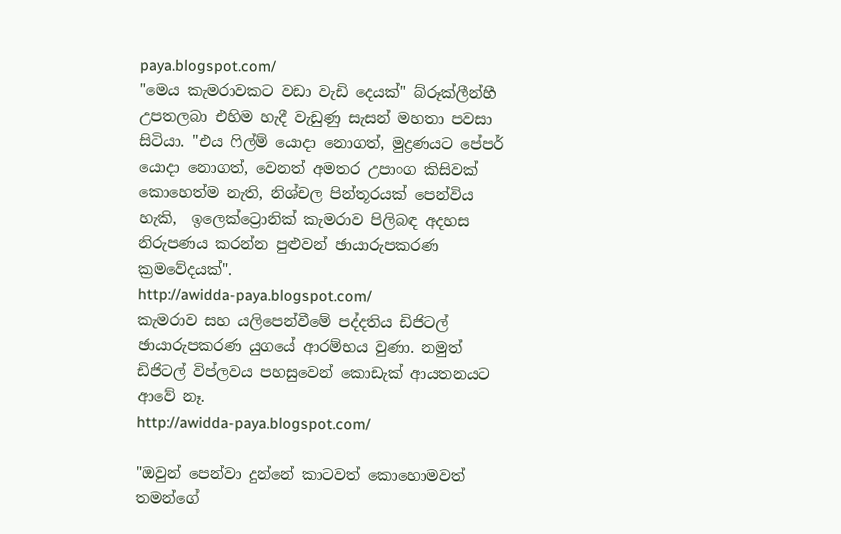paya.blogspot.com/
"මෙය කැමරාවකට වඩා වැඩි දෙයක්" බ්රූක්ලීන්හී උපතලබා එහිම හැදී වැඩුණු සැසන් මහතා පවසා සිටියා. "එය ෆිල්ම් යොදා නොගත්, මුද්‍රණයට පේපර් යොදා නොගත්, වෙනත් අමතර උපාංග කිසිවක් කොහෙත්ම නැති, නිශ්චල පින්තූරයක් පෙන්විය හැකි,  ඉලෙක්ට්‍රොනික් කැමරාව පිලිබඳ අදහස නිරුපණය කරන්න පුළුවන් ඡායාරුපකරණ ක්‍රමවේදයක්".
http://awidda-paya.blogspot.com/
කැමරාව සහ යලිපෙන්වීමේ පද්දතිය ඩිජිටල් ඡායාරුපකරණ යුගයේ ආරම්භය වුණා. නමුත් ඩිජිටල් විප්ලවය පහසුවෙන් කොඩැක් ආයතනයට ආවේ නෑ.
http://awidda-paya.blogspot.com/

"ඔවුන් පෙන්වා දුන්නේ කාටවත් කොහොමවත් තමන්ගේ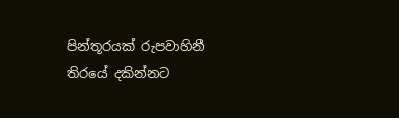පින්තූරයක් රුපවාහිනී තිරයේ දකින්නට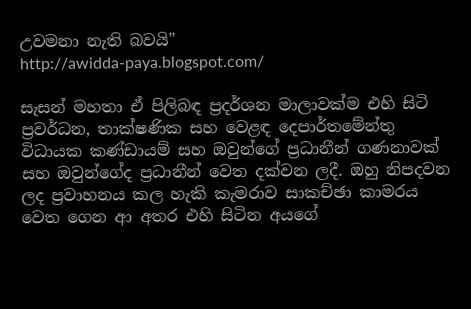උවමනා නැති බවයි"
http://awidda-paya.blogspot.com/

සැසන් මහතා ඒ පිලිබඳ ප්‍රදර්ශන මාලාවක්ම එහි සිටි ප්‍රවර්ධන, තාක්ෂණික සහ වෙළඳ දෙපාර්තමේන්තු විධායක කණ්ඩායම් සහ ඔවුන්ගේ ප්‍රධානීන් ගණනාවක් සහ ඔවුන්ගේද ප්‍රධානීන් වෙත දක්වන ලදී. ඔහු නිපදවන ලද ප්‍රවාහනය කල හැකි කැමරාව සාකච්ඡා කාමරය වෙත ගෙන ආ අතර එහි සිටින අයගේ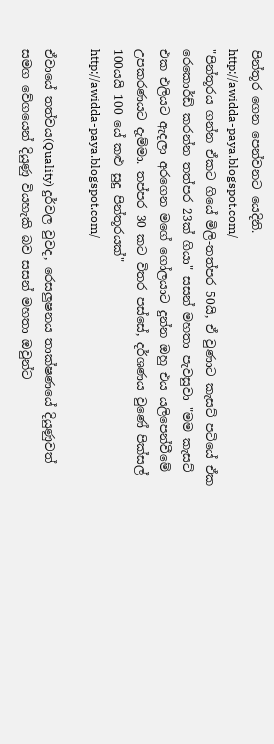පින්තූර ගෙන පෙන්වනට යෙදිනි.
http://awidda-paya.blogspot.com/
"පින්තූරය ගන්න ඒකට ගියේ මිලි-තත්පර 50යි, ඒ වුණාට කැසට් පටියේ ඒක රෙකොර්ඩ් කරන්න තත්පර 23ක් ගියා" සසන් මහතා පැවසුවා "මම කැසට් එක එලියට ඇදලා අරගෙන මගේ ගෝලයාට දුන්න ඔහු එය යලිපෙන්වීමේ උපකරණයට දැම්මා. තප්පර 30 කට විතර පස්සේ, දර්ශණය වුණේ පික්සල් 100යයි 100 යේ කළු සුදු පින්තූරයක්"
http://awidda-paya.blogspot.com/

ඒවායේ තත්වය(Quality) දුර්වල වුවද, රෙසලුෂනය තාක්ෂණයේ දියුණුවත් සමග වේගයෙන් දියුණු වියහැකි බව සසන් මහතා ඔවුන්ට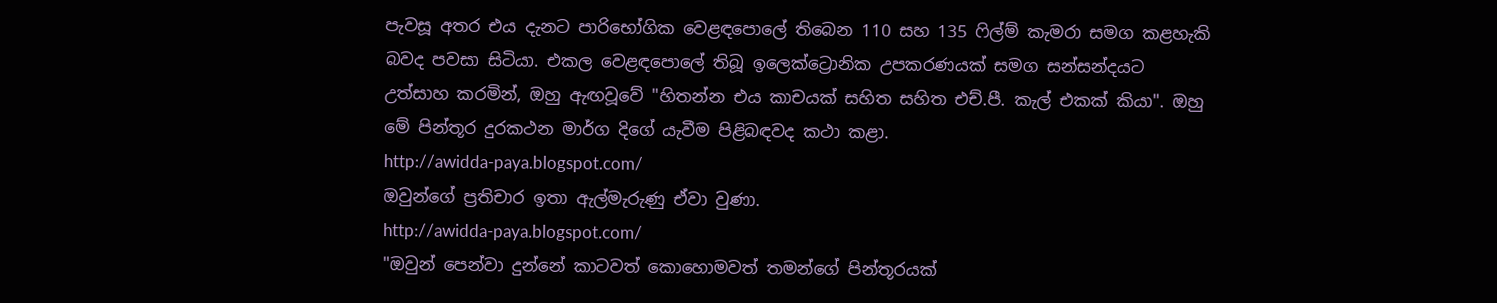පැවසූ අතර එය දැනට පාරිභෝගික වෙළඳපොලේ තිබෙන 110 සහ 135 ෆිල්ම් කැමරා සමග කළහැකි බවද පවසා සිටියා. එකල වෙළඳපොලේ තිබූ ඉලෙක්ට්‍රොනික උපකරණයක් සමග සන්සන්දයට උත්සාහ කරමින්, ඔහු ඇඟවූවේ "හිතන්න එය කාචයක් සහිත සහිත එච්.පී. කැල් එකක් කියා". ඔහු මේ පින්තූර දුරකථන මාර්ග දිගේ යැවීම පිළිබඳවද කථා කළා.
http://awidda-paya.blogspot.com/
ඔවුන්ගේ ප්‍රතිචාර ඉතා ඇල්මැරුණු ඒවා වුණා.
http://awidda-paya.blogspot.com/
"ඔවුන් පෙන්වා දුන්නේ කාටවත් කොහොමවත් තමන්ගේ පින්තූරයක්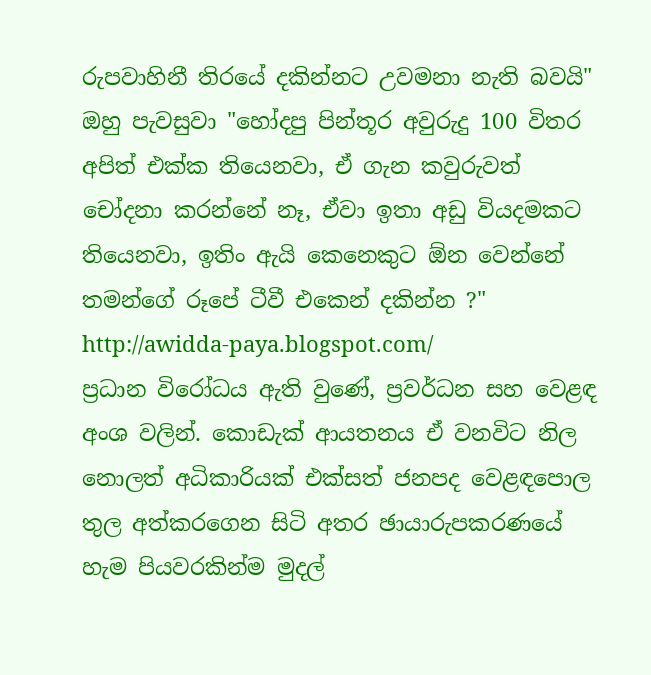රුපවාහිනී තිරයේ දකින්නට උවමනා නැති බවයි" ඔහු පැවසුවා "හෝදපු පින්තූර අවුරුදු 100 විතර අපිත් එක්ක තියෙනවා, ඒ ගැන කවුරුවත් චෝදනා කරන්නේ නෑ, ඒවා ඉතා අඩු වියදමකට තියෙනවා, ඉතිං ඇයි කෙනෙකුට ඕන වෙන්නේ තමන්ගේ රූපේ ටීවී එකෙන් දකින්න ?"
http://awidda-paya.blogspot.com/
ප්‍රධාන විරෝධය ඇති වුණේ, ප්‍රවර්ධන සහ වෙළඳ අංශ වලින්. කොඩැක් ආයතනය ඒ වනවිට නිල නොලත් අධිකාරියක් එක්සත් ජනපද වෙළඳපොල තුල අත්කරගෙන සිටි අතර ඡායාරුපකරණයේ හැම පියවරකින්ම මුදල්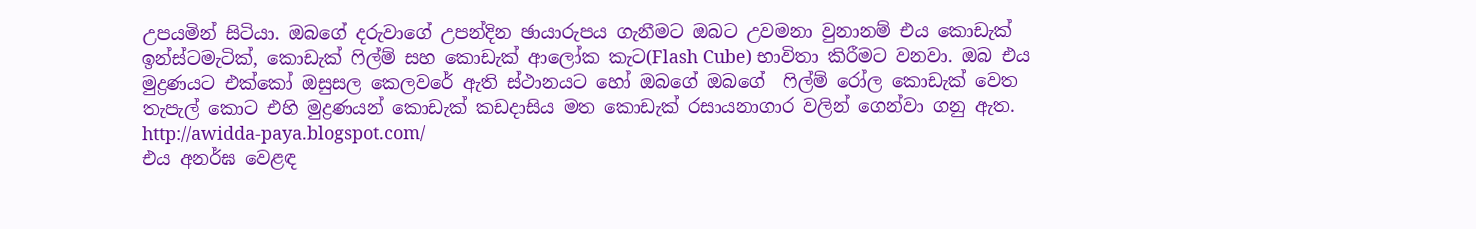උපයමින් සිටියා. ඔබගේ දරුවාගේ උපන්දින ඡායාරුපය ගැනීමට ඔබට උවමනා වුනානම් එය කොඩැක් ඉන්ස්ටමැටික්, කොඩැක් ෆිල්ම් සහ කොඩැක් ආලෝක කැට(Flash Cube) භාවිතා කිරීමට වනවා. ඔබ එය මුද්‍රණයට එක්කෝ ඔසුසල කෙලවරේ ඇති ස්ථානයට හෝ ඔබගේ ඔබගේ  ෆිල්ම් රෝල කොඩැක් වෙත තැපැල් කොට එහි මුද්‍රණයන් කොඩැක් කඩදාසිය මත කොඩැක් රසායනාගාර වලින් ගෙන්වා ගනු ඇත.
http://awidda-paya.blogspot.com/
එය අනර්ඝ වෙළඳ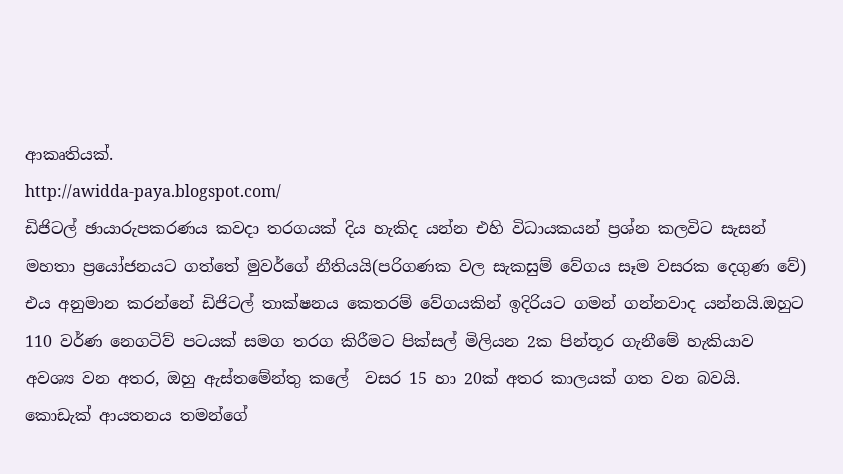ආකෘතියක්.
http://awidda-paya.blogspot.com/
ඩිජිටල් ඡායාරුපකරණය කවදා තරගයක් දිය හැකිද යන්න එහි විධායකයන් ප්‍රශ්න කලවිට සැසන් මහතා ප්‍රයෝජනයට ගත්තේ මුවර්ගේ නීතියයි(පරිගණක වල සැකසුම් වේගය සෑම වසරක දෙගුණ වේ) එය අනුමාන කරන්නේ ඩිජිටල් තාක්ෂනය කෙතරම් වේගයකින් ඉදිරියට ගමන් ගන්නවාද යන්නයි.ඔහුට 110 වර්ණ නෙගටිව් පටයක් සමග තරග කිරීමට පික්සල් මිලියන 2ක පින්තූර ගැනීමේ හැකියාව අවශ්‍ය වන අතර, ඔහු ඇස්තමේන්තු කලේ  වසර 15 හා 20ක් අතර කාලයක් ගත වන බවයි. කොඩැක් ආයතනය තමන්ගේ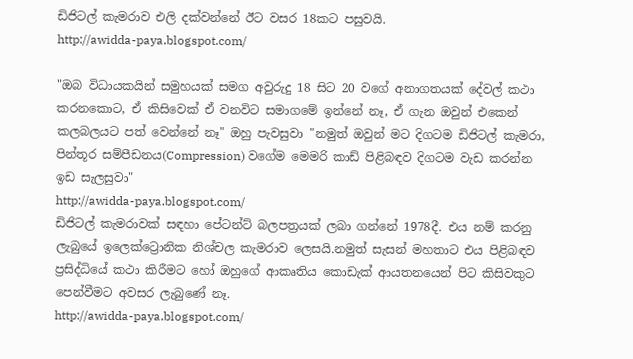ඩිජිටල් කැමරාව එලි දක්වන්නේ ඊට වසර 18කට පසුවයි.
http://awidda-paya.blogspot.com/

"ඔබ විධායකයින් සමුහයක් සමග අවුරුදු 18 සිට 20 වගේ අනාගතයක් දේවල් කථා  කරනකොට, ඒ කිසිවෙක් ඒ වනවිට සමාගමේ ඉන්නේ නෑ, ඒ ගැන ඔවුන් එකෙන් කලබලයට පත් වෙන්නේ නෑ" ඔහු පැවසුවා "නමුත් ඔවුන් මට දිගටම ඩිජිටල් කැමරා, පින්තූර සම්පීඩනය(Compression) වගේම මෙමරි කාඩ් පිළිබඳව දිගටම වැඩ කරන්න ඉඩ සැලසුවා"
http://awidda-paya.blogspot.com/
ඩිජිටල් කැමරාවක් සඳහා පේටන්ට් බලපත්‍රයක් ලබා ගන්නේ 1978දී. එය නම් කරනු ලැබුයේ ඉලෙක්ට්‍රොනික නිශ්චල කැමරාව ලෙසයි.නමුත් සැසන් මහතාට එය පිළිබඳව ප්‍රසිද්ධියේ කථා කිරීමට හෝ ඔහුගේ ආකෘතිය කොඩැක් ආයතනයෙන් පිට කිසිවකුට පෙන්වීමට අවසර ලැබුණේ නෑ.
http://awidda-paya.blogspot.com/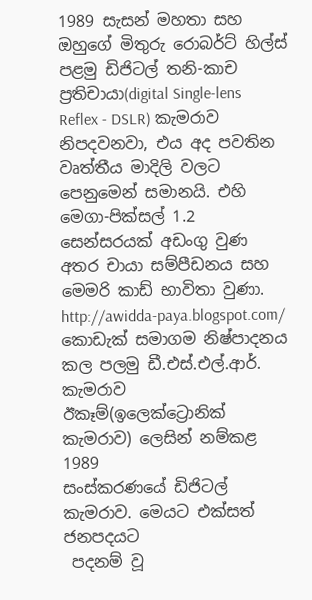1989 සැසන් මහතා සහ ඔහුගේ මිතුරු රොබර්ට් හිල්ස් පළමු ඩිජිටල් තනි-කාච ප්‍රතිචායා(digital Single-lens Reflex - DSLR) කැමරාව නිපදවනවා, එය අද පවතින වෘත්තීය මාදිලි වලට පෙනුමෙන් සමානයි. එහි මෙගා-පික්සල් 1.2 සෙන්සරයක් අඩංගු වුණ අතර චායා සම්පීඩනය සහ මෙමරි කාඩ් භාවිතා වුණා.
http://awidda-paya.blogspot.com/
කොඩැක් සමාගම නිෂ්පාදනය කල පලමු ඩී.එස්.එල්.ආර්. කැමරාව
ඊකෑම්(ඉලෙක්ට්‍රොනික් කැමරාව) ලෙසින් නම්කළ 1989
සංස්කරණයේ ඩිජිටල් කැමරාව. මෙයට එක්සත් ජනපදයට
 පදනම් වූ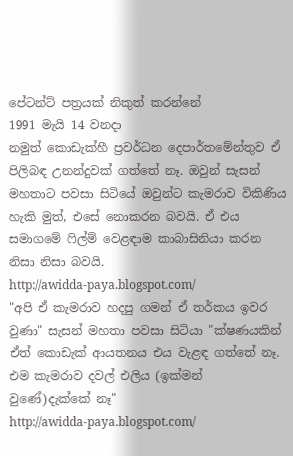පේටන්ට් පත්‍රයක් නිකුත් කරන්නේ
1991 මැයි 14 වනදා
නමුත් කොඩැක්හී ප්‍රවර්ධන දෙපාර්තමේන්තුව ඒ පිලිබඳ උනන්දුවක් ගත්තේ නෑ. ඔවුන් සැසන් මහතාට පවසා සිටියේ ඔවුන්ට කැමරාව විකිණිය හැකි මුත්, එසේ නොකරන බවයි. ඒ එය සමාගමේ ෆිල්ම් වෙළඳාම කාබාසිනියා කරන නිසා නිසා බවයි.
http://awidda-paya.blogspot.com/
"අපි ඒ කැමරාව හදපු ගමන් ඒ තර්කය ඉවර වුණා" සැසන් මහතා පවසා සිටියා "ක්ෂණයකින් ඒත් කොඩැක් ආයතනය එය වැළඳ ගත්තේ නෑ. එම කැමරාව දවල් එලිය (ඉක්මන් වුණේ)දැක්කේ නෑ"
http://awidda-paya.blogspot.com/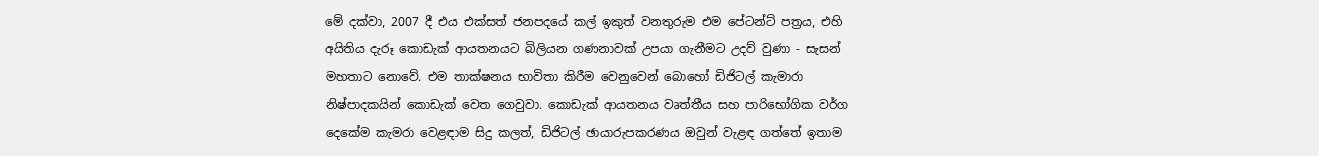මේ දක්වා, 2007 දී එය එක්සත් ජනපදයේ කල් ඉකුත් වනතුරුම එම පේටන්ට් පත්‍රය, එහි අයිතිය දැරූ කොඩැක් ආයතනයට බිලියන ගණනාවක් උපයා ගැනීමට උදව් වුණා - සැසන් මහතාට නොවේ. එම තාක්ෂනය භාවිතා කිරීම වෙනුවෙන් බොහෝ ඩිජිටල් කැමාරා නිෂ්පාදකයින් කොඩැක් වෙත ගෙවුවා. කොඩැක් ආයතනය වෘත්තීය සහ පාරිභෝගික වර්ග දෙකේම කැමරා වෙළඳාම සිදු කලත්, ඩිජිටල් ඡායාරුපකරණය ඔවුන් වැළඳ ගත්තේ ඉතාම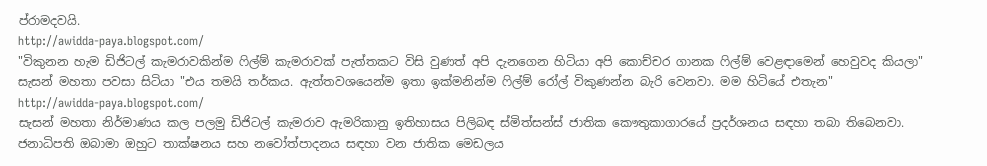ප්රාමදවයි.
http://awidda-paya.blogspot.com/
"විකුනන හැම ඩිජිටල් කැමරාවකින්ම ෆිල්ම් කැමරාවක් පැත්තකට විසි වුණත් අපි දැනගෙන හිටියා අපි කොච්චර ගානක ෆිල්ම් වෙළඳාමෙන් හෙවුවද කියලා" සැසන් මහතා පවසා සිටියා "එය තමයි තර්කය. ඇත්තවශයෙන්ම ඉතා ඉක්මනින්ම ෆිල්ම් රෝල් විකුණන්න බැරි වෙනවා. මම හිටියේ එතැන"
http://awidda-paya.blogspot.com/
සැසන් මහතා නිර්මාණය කල පලමු ඩිජිටල් කැමරාව ඇමරිකානු ඉතිහාසය පිලිබඳ ස්මිත්සන්ස් ජාතික කෞතුකාගාරයේ ප්‍රදර්ශනය සඳහා තබා තිබෙනවා. ජනාධිපති ඔබාමා ඔහුට තාක්ෂනය සහ නවෝත්පාදනය සඳහා වන ජාතික මෙඩලය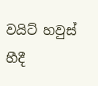වයිට් හවුස් හීදී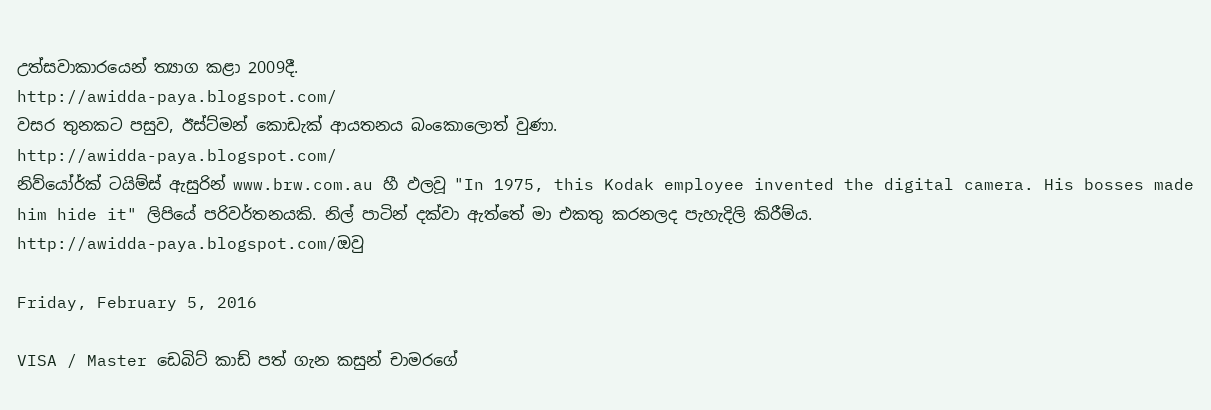උත්සවාකාරයෙන් ත්‍යාග කළා 2009දී.
http://awidda-paya.blogspot.com/
වසර තුනකට පසුව, ඊස්ට්මන් කොඩැක් ආයතනය බංකොලොත් වුණා.
http://awidda-paya.blogspot.com/
නිව්යෝර්ක් ටයිම්ස් ඇසුරින් www.brw.com.au හී ඵලවූ "In 1975, this Kodak employee invented the digital camera. His bosses made him hide it" ලිපියේ පරිවර්තනයකි. නිල් පාටින් දක්වා ඇත්තේ මා එකතු කරනලද පැහැදිලි කිරීම්ය.
http://awidda-paya.blogspot.com/ඔවු

Friday, February 5, 2016

VISA / Master ඩෙබිට් කාඩ් පත් ගැන කසුන් චාමරගේ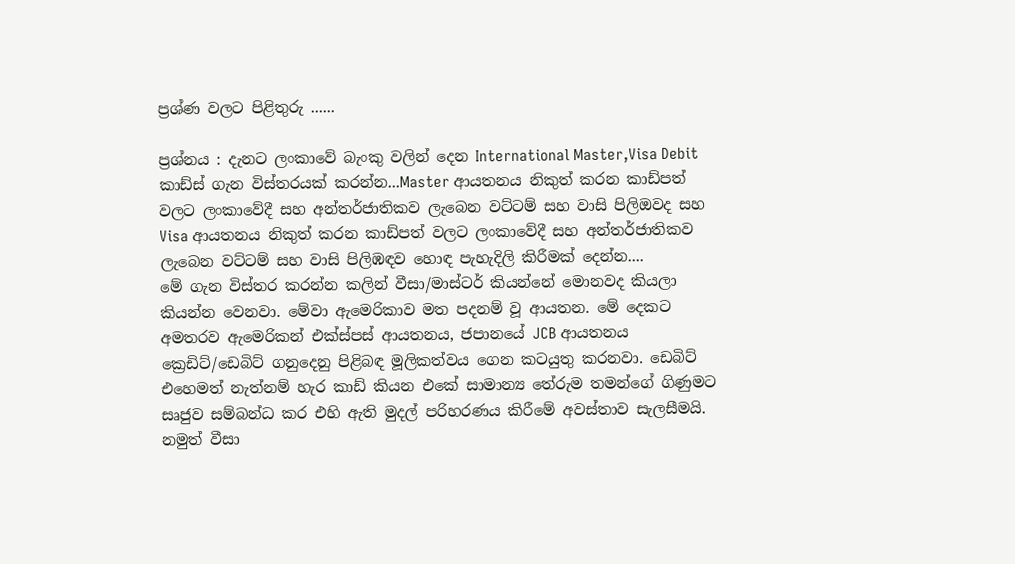ප්‍රශ්ණ වලට පිළිතුරු ......

ප්‍රශ්නය : දැනට ලංකාවේ බැංකු වලින් දෙන International Master,Visa Debit කාඩ්ස් ගැන විස්තරයක් කරන්න...Master ආයතනය නිකුත් කරන කාඩ්පත් වලට ලංකාවේදී සහ අන්තර්ජාතිකව ලැබෙන වට්ටම් සහ වාසි පිලිඔවද සහ Visa ආයතනය නිකුත් කරන කාඩ්පත් වලට ලංකාවේදී සහ අන්තර්ජාතිකව ලැබෙන වට්ටම් සහ වාසි පිලිඹඳව හොඳ පැහැදිලි කිරීමක් දෙන්න....
මේ ගැන විස්තර කරන්න කලින් වීසා/මාස්ටර් කියන්නේ මොනවද කියලා කියන්න වෙනවා. මේවා ඇමෙරිකාව මත පදනම් වූ ආයතන. මේ දෙකට අමතරව ඇමෙරිකන් එක්ස්පස් ආයතනය, ජපානයේ JCB ආයතනය ක්‍රෙඩිට්/ඩෙබිට් ගනුදෙනු පිළිබඳ මූලිකත්වය ගෙන කටයුතු කරනවා. ඩෙබිට් එහෙමත් නැත්නම් හැර කාඩ් කියන එකේ සාමාන්‍ය තේරුම තමන්ගේ ගිණුමට සෘජුව සම්බන්ධ කර එහි ඇති මුදල් පරිහරණය කිරීමේ අවස්තාව සැලසීමයි. නමුත් වීසා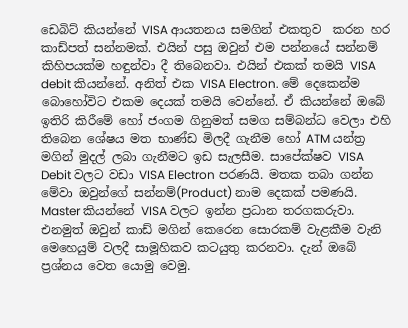ඩෙබිට් කියන්නේ VISA ආයතනය සමගින් එකතුව  කරන හර කාඩ්පත් සන්නමක්. එයින් පසු ඔවුන් එම පන්නයේ සන්නම් කිහිපයක්ම හඳුන්වා දී තිබෙනවා. එයින් එකක් තමයි VISA debit කියන්නේ. අනිත් එක VISA Electron. මේ දෙකෙන්ම බොහෝවිට එකම දෙයක් තමයි වෙන්නේ. ඒ කියන්නේ ඔබේ ඉතිරි කිරීමේ හෝ ජංගම ගිනුමත් සමග සම්බන්ධ වෙලා එහි තිබෙන ශේෂය මත භාණ්ඩ මිලදී ගැනීම හෝ ATM යන්ත්‍ර මගින් මුදල් ලබා ගැනීමට ඉඩ සැලසීම. සාපේක්ෂව VISA Debit වලට වඩා VISA Electron පරණයි. මතක තබා ගන්න මේවා ඔවුන්ගේ සන්නම්(Product) නාම දෙකක් පමණයි. Master කියන්නේ VISA වලට ඉන්න ප්‍රධාන තරගකරුවා.  එනමුත් ඔවුන් කාඩ් මගින් කෙරෙන සොරකම් වැළකීම වැනි මෙහෙයුම් වලදී සාමූහිකව කටයුතු කරනවා. දැන් ඔබේ ප්‍රශ්නය වෙත යොමු වෙමු.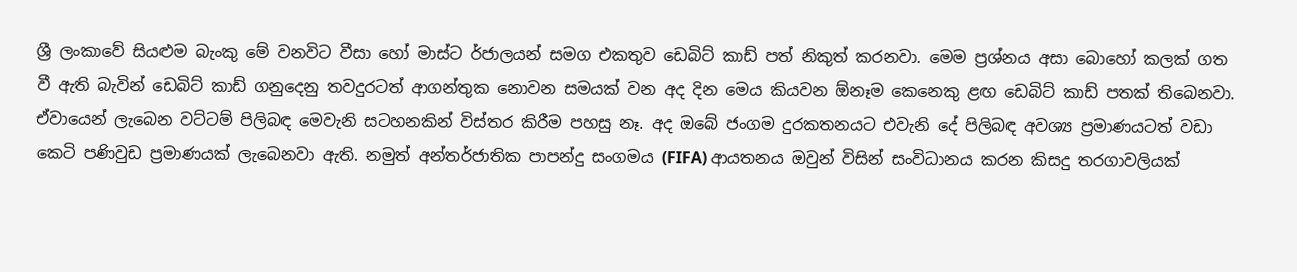ශ්‍රී ලංකාවේ සියළුම බැංකු මේ වනවිට වීසා හෝ මාස්ට ර්ජාලයන් සමග එකතුව ඩෙබිට් කාඩ් පත් නිකුත් කරනවා. මෙම ප්‍රශ්නය අසා බොහෝ කලක් ගත වී ඇති බැවින් ඩෙබිට් කාඩ් ගනුදෙනු තවදුරටත් ආගන්තුක නොවන සමයක් වන අද දින මෙය කියවන ඕනෑම කෙනෙකු ළඟ ඩෙබිට් කාඩ් පතක් තිබෙනවා.
ඒවායෙන් ලැබෙන වට්ටම් පිලිබඳ මෙවැනි සටහනකින් විස්තර කිරීම පහසු නෑ. අද ඔබේ ජංගම දුරකතනයට එවැනි දේ පිලිබඳ අවශ්‍ය ප්‍රමාණයටත් වඩා කෙටි පණිවුඩ ප්‍රමාණයක් ලැබෙනවා ඇති. නමුත් අන්තර්ජාතික පාපන්දු සංගමය (FIFA) ආයතනය ඔවුන් විසින් සංවිධානය කරන කිසදු තරගාවලියක්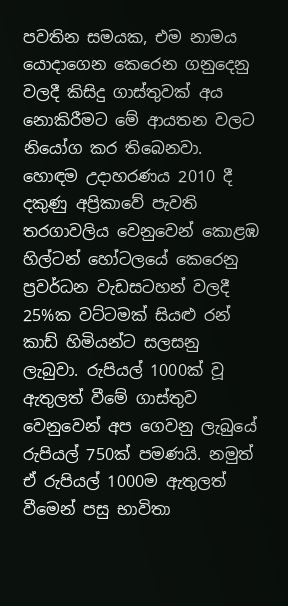පවතින සමයක, එම නාමය යොදාගෙන කෙරෙන ගනුදෙනු වලදී කිසිදු ගාස්තුවක් අය නොකිරීමට මේ ආයතන වලට නියෝග කර තිබෙනවා. හොඳම උදාහරණය 2010 දී දකුණු අප්‍රිකාවේ පැවති තරගාවලිය වෙනුවෙන් කොළඹ හිල්ටන් හෝටලයේ කෙරෙනු ප්‍රවර්ධන වැඩසටහන් වලදී 25%ක වට්ටමක් සියළු රන් කාඩ් හිමියන්ට සලසනු ලැබුවා. රුපියල් 1000ක් වූ ඇතුලත් වීමේ ගාස්තුව වෙනුවෙන් අප ගෙවනු ලැබුයේ රුපියල් 750ක් පමණයි. නමුත් ඒ රුපියල් 1000ම ඇතුලත් වීමෙන් පසු භාවිතා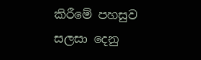කිරීමේ පහසුව සලසා දෙනු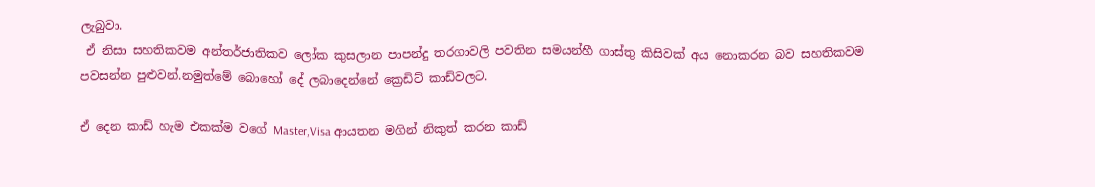ලැබුවා.
 ඒ නිසා සහතිකවම අන්තර්ජාතිකව ලෝක කුසලාන පාපන්දු තරගාවලි පවතින සමයන්හී ගාස්තු කිසිවක් අය නොකරන බව සහතිකවම පවසන්න පුළුවන්.නමුත්මේ බොහෝ දේ ලබාදෙන්නේ ක්‍රෙඩිට් කාඩ්වලට.

ඒ දෙන කාඩ් හැම එකක්ම වගේ Master,Visa ආයතන මගින් නිකුත් කරන කාඩ්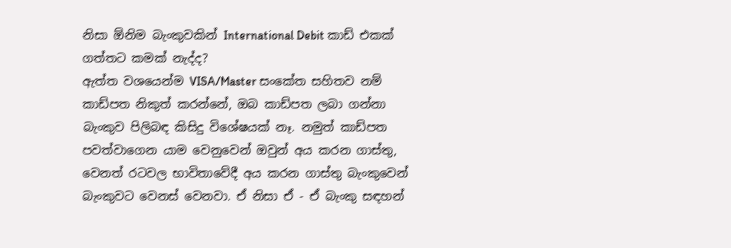නිසා ඕනිම බැංකුවකින් International Debit කාඩ් එකක් ගත්තට කමක් නැද්ද?
ඇත්ත වශයෙන්ම VISA/Master සංකේත සහිතව නම් කාඩ්පත නිකුත් කරන්නේ, ඔබ කාඩ්පත ලබා ගන්නා බැංකුව පිලිබඳ කිසිදු විශේෂයක් නෑ. නමුත් කාඩ්පත පවත්වාගෙන යාම වෙනුවෙන් ඔවුන් අය කරන ගාස්තු, වෙනත් රටවල භාවිතාවේදී අය කරන ගාස්තු බැංකුවෙන් බැංකුවට වෙනස් වෙනවා. ඒ නිසා ඒ - ඒ බැංකු සඳහන්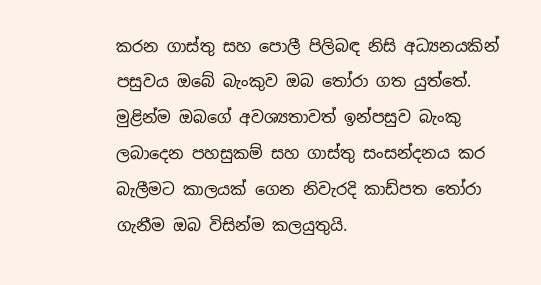කරන ගාස්තු සහ පොලී පිලිබඳ නිසි අධ්‍යනයකින් පසුවය ඔබේ බැංකුව ඔබ තෝරා ගත යුත්තේ. මුළින්ම ඔබගේ අවශ්‍යතාවත් ඉන්පසුව බැංකු ලබාදෙන පහසුකම් සහ ගාස්තු සංසන්දනය කර බැලීමට කාලයක් ගෙන නිවැරදි කාඩ්පත තෝරා ගැනීම ඔබ විසින්ම කලයුතුයි.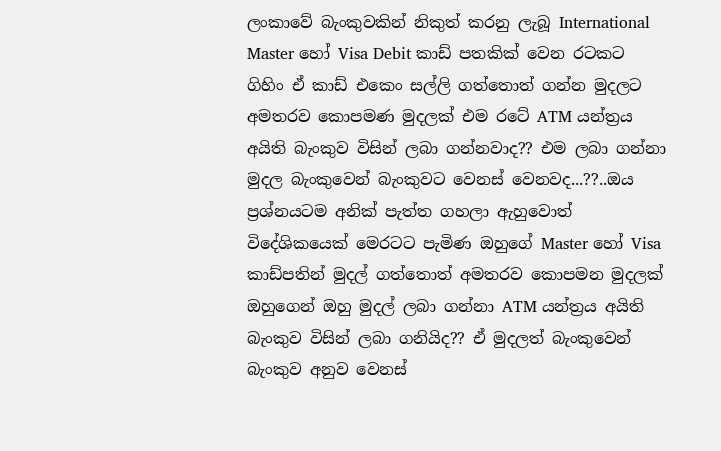ලංකාවේ බැංකුවකින් නිකුත් කරනු ලැබූ International Master හෝ Visa Debit කාඩ් පතකික් වෙන රටකට ගිහිං ඒ කාඩ් එකෙං සල්ලි ගත්තොත් ගන්න මුදලට අමතරව කොපමණ මුදලක් එම රටේ ATM යන්ත්‍රය අයිති බැංකුව විසින් ලබා ගන්නවාද?? එම ලබා ගන්නා මුදල බැංකුවෙන් බැංකුවට වෙනස් වෙනවද...??..ඔය ප්‍රශ්නයටම අනික් පැත්ත ගහලා ඇහුවොත් විදේශිකයෙක් මෙරටට පැමිණ ඔහුගේ Master හෝ Visa කාඩ්පතින් මුදල් ගත්තොත් අමතරව කොපමන මුදලක් ඔහුගෙන් ඔහු මුදල් ලබා ගන්නා ATM යන්ත්‍රය අයිති බැංකුව විසින් ලබා ගනියිද?? ඒ මුදලත් බැංකුවෙන් බැංකුව අනුව වෙනස්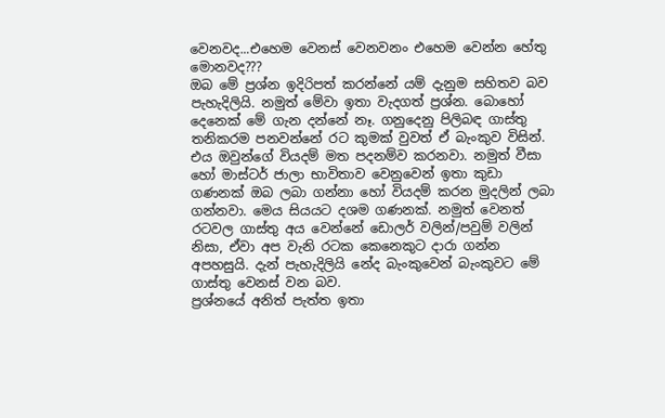වෙනවද...එහෙම වෙනස් වෙනවනං එහෙම වෙන්න හේතු මොනවද???
ඔබ මේ ප්‍රශ්න ඉදිරිපත් කරන්නේ යම් දැනුම සහිතව බව පැහැදිලියි. නමුත් මේවා ඉතා වැදගත් ප්‍රශ්න. බොහෝ දෙනෙක් මේ ගැන දන්නේ නෑ. ගනුදෙනු පිලිබඳ ගාස්තු තනිකරම පනවන්නේ රට කුමක් වුවත් ඒ බැංකුව විසින්. එය ඔවුන්ගේ වියදම් මත පදනම්ව කරනවා. නමුත් වීසා හෝ මාස්ටර් ජාලා භාවිතාව වෙනුවෙන් ඉතා කුඩා ගණනක් ඔබ ලබා ගන්නා හෝ වියදම් කරන මුදලින් ලබා ගන්නවා. මෙය සියයට දශම ගණනක්. නමුත් වෙනත් රටවල ගාස්තු අය වෙන්නේ ඩොලර් වලින්/පවුම් වලින් නිසා, ඒවා අප වැනි රටක කෙනෙකුට දාරා ගන්න අපහසුයි. දැන් පැහැදිලියි නේද බැංකුවෙන් බැංකුවට මේ ගාස්තු වෙනස් වන බව.
ප්‍රශ්නයේ අනිත් පැත්ත ඉතා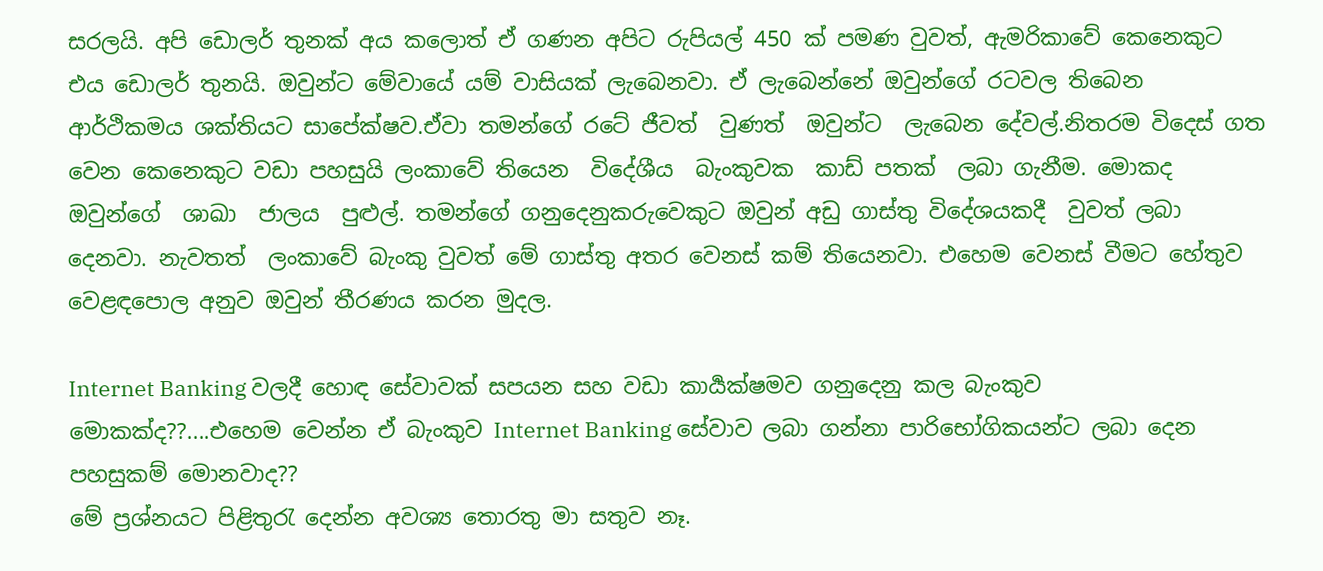සරලයි. අපි ඩොලර් තුනක් අය කලොත් ඒ ගණන අපිට රුපියල් 450 ක් පමණ වුවත්, ඇමරිකාවේ කෙනෙකුට එය ඩොලර් තුනයි. ඔවුන්ට මේවායේ යම් වාසියක් ලැබෙනවා. ඒ ලැබෙන්නේ ඔවුන්ගේ රටවල තිබෙන ආර්ථිකමය ශක්තියට සාපේක්ෂව.ඒවා තමන්ගේ රටේ ජීවත්  වුණත්  ඔවුන්ට  ලැබෙන දේවල්.නිතරම විදෙස් ගත වෙන කෙනෙකුට වඩා පහසුයි ලංකාවේ තියෙන  විදේශීය  බැංකුවක  කාඩ් පතක්  ලබා ගැනීම. මොකද ඔවුන්ගේ  ශාඛා  ජාලය  පුළුල්. තමන්ගේ ගනුදෙනුකරුවෙකුට ඔවුන් අඩු ගාස්තු විදේශයකදී  වුවත් ලබා දෙනවා. නැවතත්  ලංකාවේ බැංකු වුවත් මේ ගාස්තු අතර වෙනස් කම් තියෙනවා. එහෙම වෙනස් වීමට හේතුව වෙළඳපොල අනුව ඔවුන් තීරණය කරන මුදල.

Internet Banking වලදී හොඳ සේවාවක් සපයන සහ වඩා කාර්‍යක්ෂමව ගනුදෙනු කල බැංකුව මොකක්ද??....එහෙම වෙන්න ඒ බැංකුව Internet Banking සේවාව ලබා ගන්නා පාරිභෝගිකයන්ට ලබා දෙන පහසුකම් මොනවාද??
මේ ප්‍රශ්නයට පිළිතුරැ දෙන්න අවශ්‍ය තොරතු මා සතුව නෑ.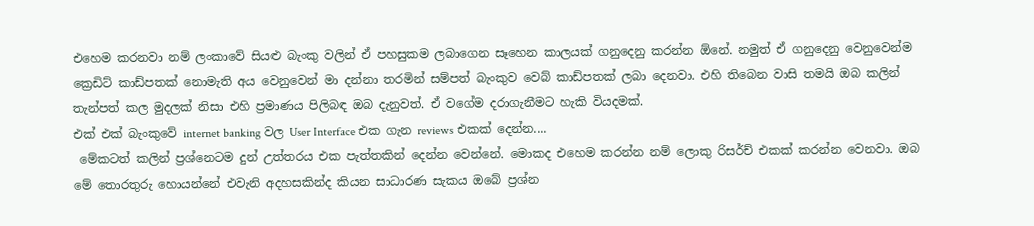එහෙම කරනවා නම් ලංකාවේ සියළු බැංකු වලින් ඒ පහසුකම ලබාගෙන සෑහෙන කාලයක් ගනුදෙනු කරන්න ඕනේ. නමුත් ඒ ගනුදෙනු වෙනුවෙන්ම ක්‍රෙඩිට් කාඩ්පතක් නොමැති අය වෙනුවෙන් මා දන්නා තරමින් සම්පත් බැංකුව වෙබ් කාඩ්පතක් ලබා දෙනවා. එහි තිබෙන වාසි තමයි ඔබ කලින් තැන්පත් කල මුදලක් නිසා එහි ප්‍රමාණය පිලිබඳ ඔබ දැනුවත්. ඒ වගේම දරාගැනීමට හැකි වියදමක්.
එක් එක් බැංකුවේ internet banking වල User Interface එක ගැන reviews එකක් දෙන්න....
 මේකටත් කලින් ප්‍රශ්නෙටම දුන් උත්තරය එක පැත්තකින් දෙන්න වෙන්නේ. මොකද එහෙම කරන්න නම් ලොකු රිසර්ච් එකක් කරන්න වෙනවා. ඔබ මේ තොරතුරු හොයන්නේ එවැනි අදහසකින්ද කියන සාධාරණ සැකය ඔබේ ප්‍රශ්න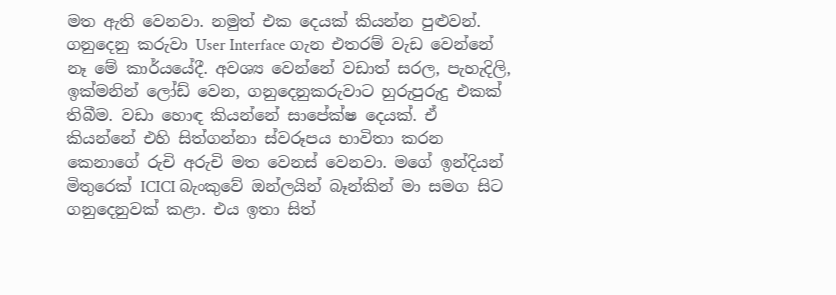මත ඇති වෙනවා. නමුත් එක දෙයක් කියන්න පුළුවන්. ගනුදෙනු කරුවා User Interface ගැන එතරම් වැඩ වෙන්නේ නෑ මේ කාර්යයේදී. අවශ්‍ය වෙන්නේ වඩාත් සරල, පැහැදිලි, ඉක්මනින් ලෝඩ් වෙන, ගනුදෙනුකරුවාට හුරුපුරුදු එකක් තිබීම. වඩා හොඳ කියන්නේ සාපේක්ෂ දෙයක්. ඒ කියන්නේ එහි සිත්ගන්නා ස්වරූපය භාවිතා කරන කෙනාගේ රුචි අරුචි මත වෙනස් වෙනවා. මගේ ඉන්දියන් මිතුරෙක් ICICI බැංකුවේ ඔන්ලයින් බෑන්කින් මා සමග සිට ගනුදෙනුවක් කළා. එය ඉතා සිත්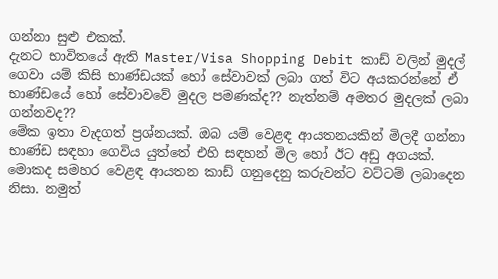ගන්නා සුළු එකක්.
දැනට භාවිතයේ ඇති Master/Visa Shopping Debit කාඩ් වලින් මුදල් ගෙවා යම් කිසි භාණ්ඩයක් හෝ සේවාවක් ලබා ගත් විට අයකරන්නේ ඒ භාණ්ඩයේ හෝ සේවාවවේ මුදල පමණක්ද?? නැත්නම් අමතර මුදලක් ලබා ගන්නවද??
මේක ඉතා වැදගත් ප්‍රශ්නයක්. ඔබ යම් වෙළඳ ආයතනයකින් මිලදී ගන්නා භාණ්ඩ සඳහා ගෙවිය යුත්තේ එහි සඳහන් මිල හෝ ඊට අඩු අගයක්. මොකද සමහර වෙළඳ ආයතන කාඩ් ගනුදෙනු කරුවන්ට වට්ටම් ලබාදෙන නිසා. නමුත්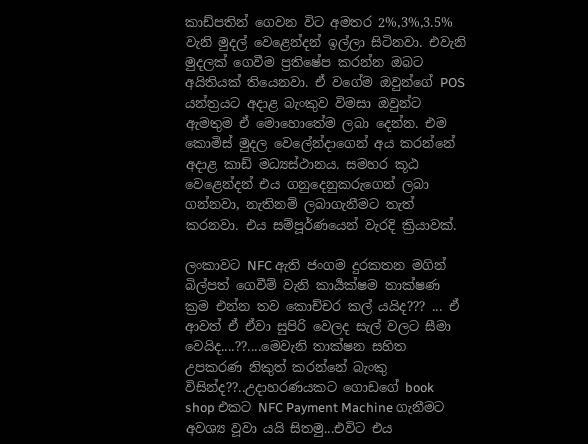කාඩ්පතින් ගෙවන විට අමතර 2%,3%,3.5% වැනි මුදල් වෙළෙන්දන් ඉල්ලා සිටිනවා. එවැනි මුදලක් ගෙවීම ප්‍රතිෂේප කරන්න ඔබට අයිතියක් තියෙනවා. ඒ වගේම ඔවුන්ගේ POS යන්ත්‍රයට අදාළ බැංකුව විමසා ඔවුන්ට ඇමතුම ඒ මොහොතේම ලබා දෙන්න. එම කොමිස් මුදල වෙලේන්දාගෙන් අය කරන්නේ අදාළ කාඩ් මධ්‍යස්ථානය. සමහර කූඨ වෙළෙන්දන් එය ගනුදෙනුකරුගෙන් ලබා ගන්නවා, නැතිනම් ලබාගැනීමට තැත් කරනවා. එය සම්පූර්ණයෙන් වැරදි ක්‍රියාවක්.

ලංකාවට NFC ඇති ජංගම දුරකතන මගින් බිල්පත් ගෙවීම් වැනි කාර්‍යක්ෂම තාක්ෂණ ක්‍රම එන්න තව කොච්චර කල් යයිද??? ... ඒ ආවත් ඒ ඒවා සුපිරි වෙලද සැල් වලට සීමා වෙයිද....??....මෙවැනි තාක්ෂන සහිත උපකරණ නිකුත් කරන්නේ බැංකු විසින්ද??..උදාහරණයකට ගොඩගේ book shop එකට NFC Payment Machine ගැනීමට අවශ්‍ය වූවා යයි සිතමු...එවිට එය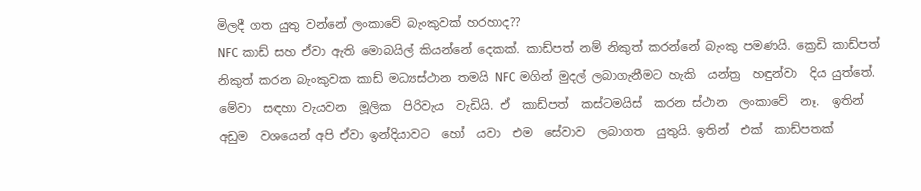මිලදී ගත යුතු වන්නේ ලංකාවේ බැංකුවක් හරහාද??
NFC කාඩ් සහ ඒවා ඇති මොබයිල් කියන්නේ දෙකක්. කාඩ්පත් නම් නිකුත් කරන්නේ බැංකු පමණයි. ක්‍රෙඩි කාඩ්පත් නිකුත් කරන බැංකුවක කාඩ් මධ්‍යස්ථාන තමයි NFC මගින් මුදල් ලබාගැනීමට හැකි  යන්ත්‍ර  හඳුන්වා  දිය යුත්තේ. මේවා  සඳහා වැයවන  මූලික  පිරිවැය  වැඩියි. ඒ  කාඩ්පත්  කස්ටමයිස්  කරන ස්ථාන  ලංකාවේ  නෑ.  ඉතින් අඩුම  වශයෙන් අපි ඒවා ඉන්දියාවට  හෝ  යවා  එම  සේවාව  ලබාගත  යුතුයි. ඉතින්  එක්  කාඩ්පතක්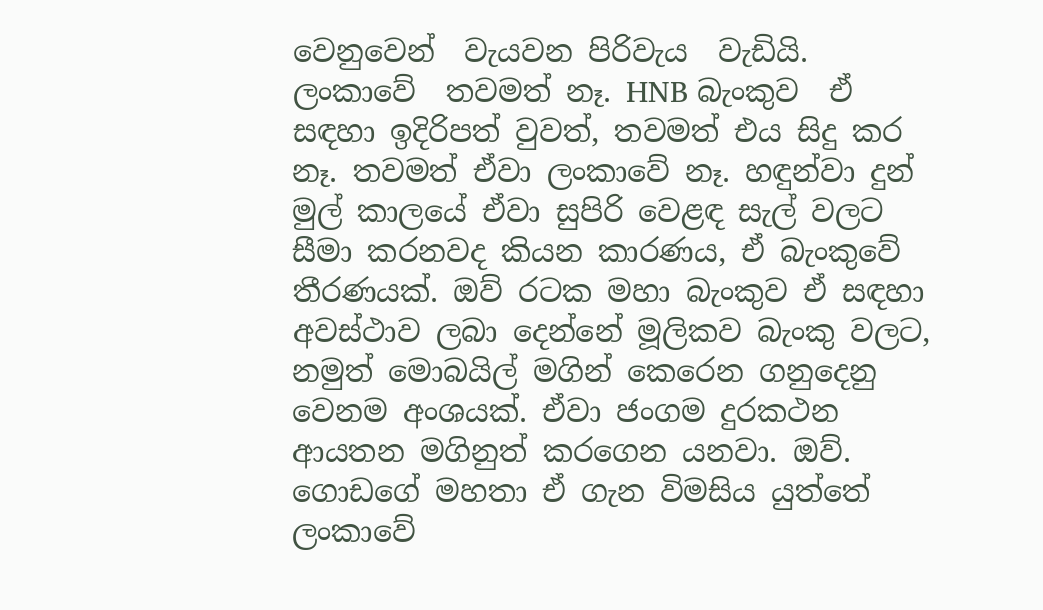වෙනුවෙන්  වැයවන පිරිවැය  වැඩියි. ලංකාවේ  තවමත් නෑ. HNB බැංකුව  ඒ  සඳහා ඉදිරිපත් වුවත්, තවමත් එය සිදු කර නෑ. තවමත් ඒවා ලංකාවේ නෑ. හඳුන්වා දුන් මුල් කාලයේ ඒවා සුපිරි වෙළඳ සැල් වලට සීමා කරනවද කියන කාරණය, ඒ බැංකුවේ තීරණයක්. ඔව් රටක මහා බැංකුව ඒ සඳහා අවස්ථාව ලබා දෙන්නේ මූලිකව බැංකු වලට, නමුත් මොබයිල් මගින් කෙරෙන ගනුදෙනු වෙනම අංශයක්. ඒවා ජංගම දුරකථන ආයතන මගිනුත් කරගෙන යනවා. ඔව්. ගොඩගේ මහතා ඒ ගැන විමසිය යුත්තේ ලංකාවේ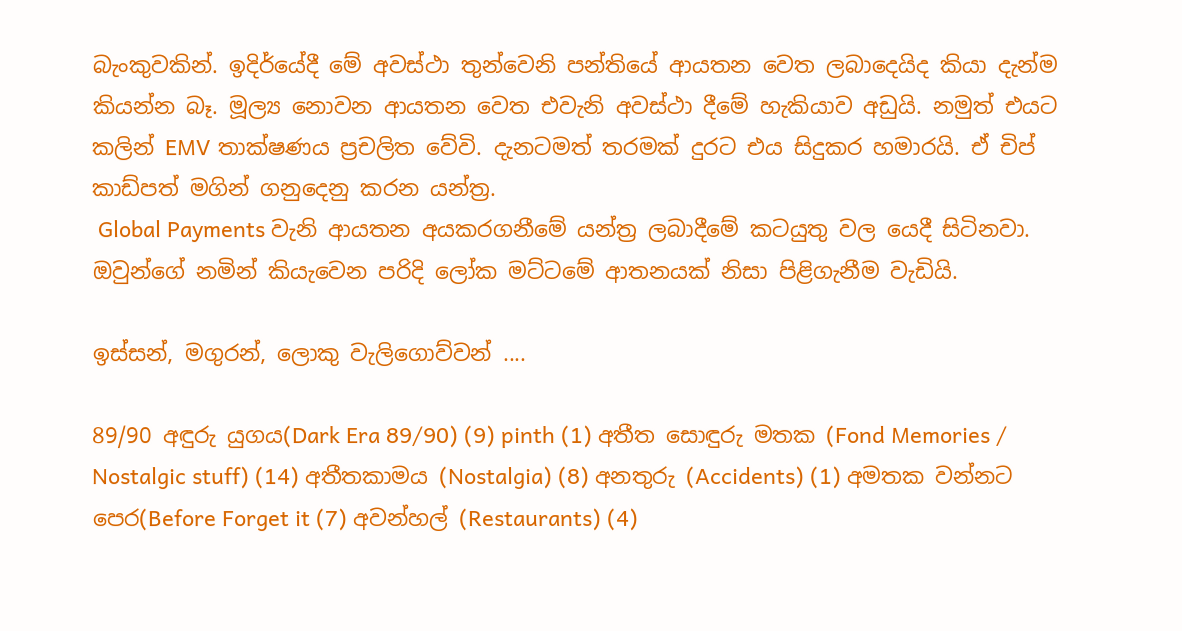බැංකුවකින්. ඉදිර්යේදී මේ අවස්ථා තුන්වෙනි පන්තියේ ආයතන වෙත ලබාදෙයිද කියා දැන්ම කියන්න බෑ. මූල්‍ය නොවන ආයතන වෙත එවැනි අවස්ථා දීමේ හැකියාව අඩුයි. නමුත් එයට කලින් EMV තාක්ෂණය ප්‍රචලිත වේවි. දැනටමත් තරමක් දුරට එය සිදුකර හමාරයි. ඒ චිප් කාඩ්පත් මගින් ගනුදෙනු කරන යන්ත්‍ර.
 Global Payments වැනි ආයතන අයකරගනීමේ යන්ත්‍ර ලබාදීමේ කටයුතු වල යෙදී සිටිනවා. ඔවුන්ගේ නමින් කියැවෙන පරිදි ලෝක මට්ටමේ ආතනයක් නිසා පිළිගැනීම වැඩියි.

ඉස්සන්, මගුරන්, ලොකු වැලිගොව්වන් ....

89/90 අඳුරු යුගය(Dark Era 89/90) (9) pinth (1) අතීත සොඳුරු මතක (Fond Memories / Nostalgic stuff) (14) අතීතකාමය (Nostalgia) (8) අනතුරු (Accidents) (1) අමතක වන්නට පෙර(Before Forget it (7) අවන්හල් (Restaurants) (4)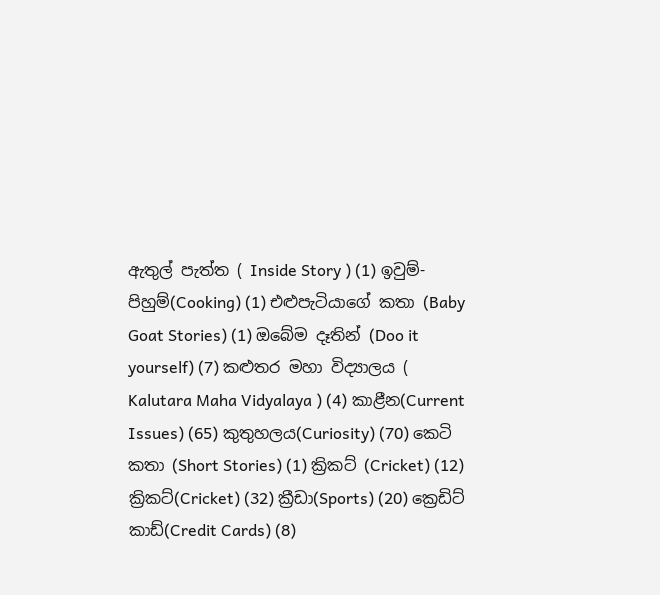ඇතුල් පැත්ත ( Inside Story ) (1) ඉවුම්-පිහුම්(Cooking) (1) එළුපැටියාගේ කතා (Baby Goat Stories) (1) ඔබේම දෑතින් (Doo it yourself) (7) කළුතර මහා විද්‍යාලය ( Kalutara Maha Vidyalaya ) (4) කාළීන(Current Issues) (65) කුතුහලය(Curiosity) (70) කෙටි කතා (Short Stories) (1) ක්‍රිකට් (Cricket) (12) ක්‍රිකට්(Cricket) (32) ක්‍රීඩා(Sports) (20) ක්‍රෙඩිට් කාඩ්(Credit Cards) (8)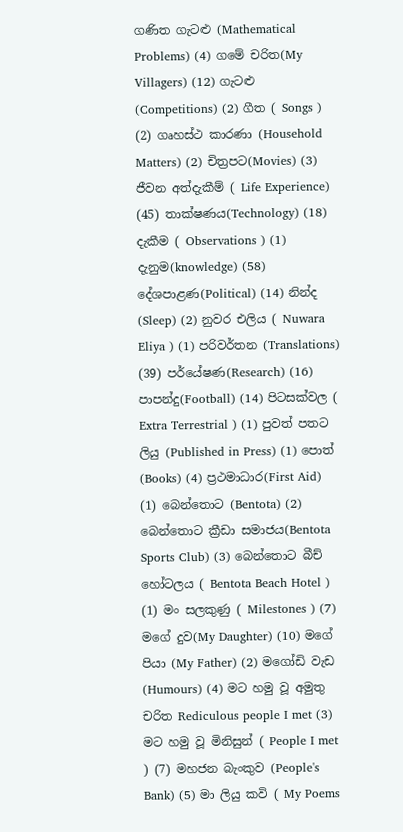ගණිත ගැටළු (Mathematical Problems) (4) ගමේ චරිත(My Villagers) (12) ගැටළු (Competitions) (2) ගීත ( Songs ) (2) ගෘහස්ථ කාරණා (Household Matters) (2) චිත්‍රපට(Movies) (3) ජීවන අත්දැකීම් ( Life Experience) (45) තාක්ෂණය(Technology) (18) දැකීම ( Observations ) (1) දැනුම(knowledge) (58) දේශපාළණ(Political) (14) නින්ද (Sleep) (2) නුවර එලිය ( Nuwara Eliya ) (1) පරිවර්තන (Translations) (39) පර්යේෂණ(Research) (16) පාපන්දු(Football) (14) පිටසක්වල ( Extra Terrestrial ) (1) පුවත් පතට ලියු (Published in Press) (1) පොත් (Books) (4) ප්‍රථමාධාර(First Aid) (1) බෙන්තොට (Bentota) (2) බෙන්තොට ක්‍රීඩා සමාජය(Bentota Sports Club) (3) බෙන්තොට බීච් හෝටලය ( Bentota Beach Hotel ) (1) මං සලකුණු ( Milestones ) (7) මගේ දුව(My Daughter) (10) මගේ පියා (My Father) (2) මගෝඩි වැඩ (Humours) (4) මට හමු වූ අමුතු චරිත Rediculous people I met (3) මට හමු වූ මිනිසුන් ( People I met ) (7) මහජන බැංකුව (People's Bank) (5) මා ලියු කවි ( My Poems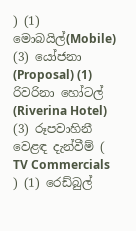) (1) මොබයිල්(Mobile) (3) යෝජනා (Proposal) (1) රිවරිනා හෝටල් (Riverina Hotel) (3) රූපවාහිනී වෙළඳ දැන්වීම් ( TV Commercials ) (1) රෙඩ්බුල්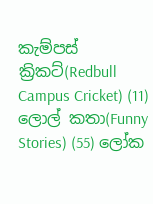කැම්පස් ක්‍රිකට්(Redbull Campus Cricket) (11) ලොල් කතා(Funny Stories) (55) ලෝක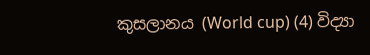කුසලානය (World cup) (4) විද්‍යා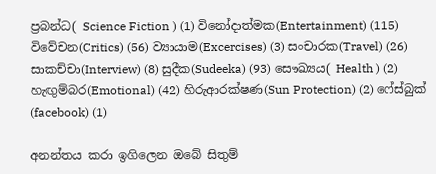ප්‍රබන්ධ( Science Fiction ) (1) විනෝදාත්මක(Entertainment) (115) විවේචන(Critics) (56) ව්‍යායාම(Excercises) (3) සංචාරක(Travel) (26) සාකච්චා(Interview) (8) සුදීක(Sudeeka) (93) සෞඛ්‍යය( Health ) (2) හැඟුම්බර(Emotional) (42) හිරුආරක්ෂණ(Sun Protection) (2) ෆේස්බුක් (facebook) (1)

අනන්තය කරා ඉගිලෙන ඔබේ සිතුම්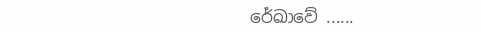රේඛාවේ ......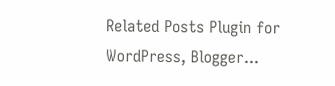Related Posts Plugin for WordPress, Blogger...